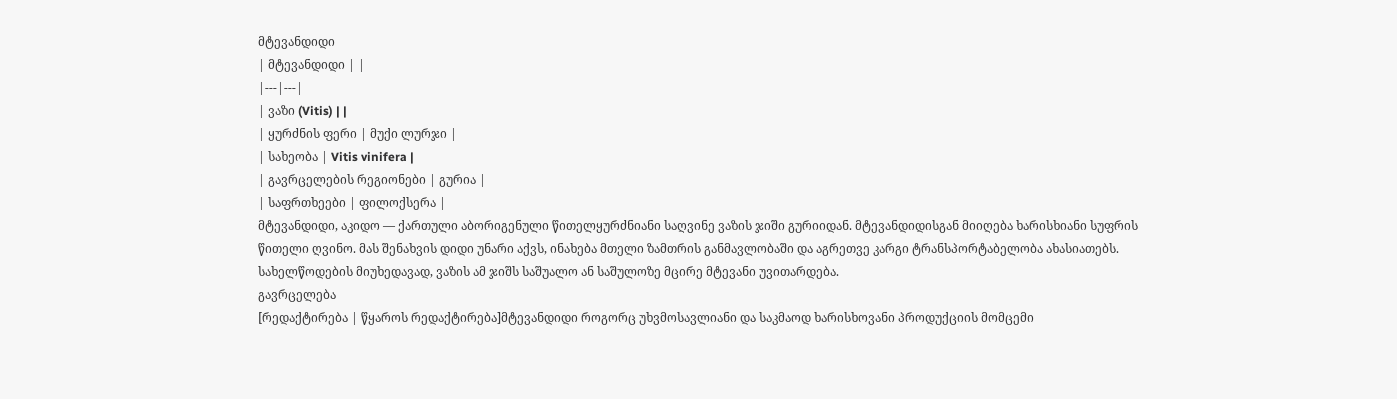მტევანდიდი
| მტევანდიდი | |
|---|---|
| ვაზი (Vitis) | |
| ყურძნის ფერი | მუქი ლურჯი |
| სახეობა | Vitis vinifera |
| გავრცელების რეგიონები | გურია |
| საფრთხეები | ფილოქსერა |
მტევანდიდი, აკიდო — ქართული აბორიგენული წითელყურძნიანი საღვინე ვაზის ჯიში გურიიდან. მტევანდიდისგან მიიღება ხარისხიანი სუფრის წითელი ღვინო. მას შენახვის დიდი უნარი აქვს, ინახება მთელი ზამთრის განმავლობაში და აგრეთვე კარგი ტრანსპორტაბელობა ახასიათებს. სახელწოდების მიუხედავად, ვაზის ამ ჯიშს საშუალო ან საშულოზე მცირე მტევანი უვითარდება.
გავრცელება
[რედაქტირება | წყაროს რედაქტირება]მტევანდიდი როგორც უხვმოსავლიანი და საკმაოდ ხარისხოვანი პროდუქციის მომცემი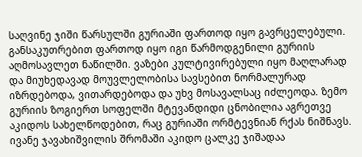საღვინე ჯიში წარსულში გურიაში ფართოდ იყო გავრცელებული. განსაკუთრებით ფართოდ იყო იგი წარმოდგენილი გურიის აღმოსავლეთ ნაწილში. ვაზები კულტივირებული იყო მაღლარად და მიუხედავად მოუვლელობისა სავსებით ნორმალურად იზრდებოდა, ვითარდებოდა და უხვ მოსავალსაც იძლეოდა. ზემო გურიის ზოგიერთ სოფელში მტევანდიდი ცნობილია აგრეთვე აკიდოს სახელწოდებით, რაც გურიაში ორმტევნიან რქას ნიშნავს. ივანე ჯავახიშვილის შრომაში აკიდო ცალკე ჯიშადაა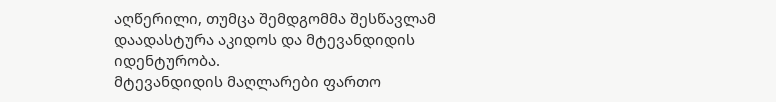აღწერილი, თუმცა შემდგომმა შესწავლამ დაადასტურა აკიდოს და მტევანდიდის იდენტურობა.
მტევანდიდის მაღლარები ფართო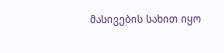მასივების სახით იყო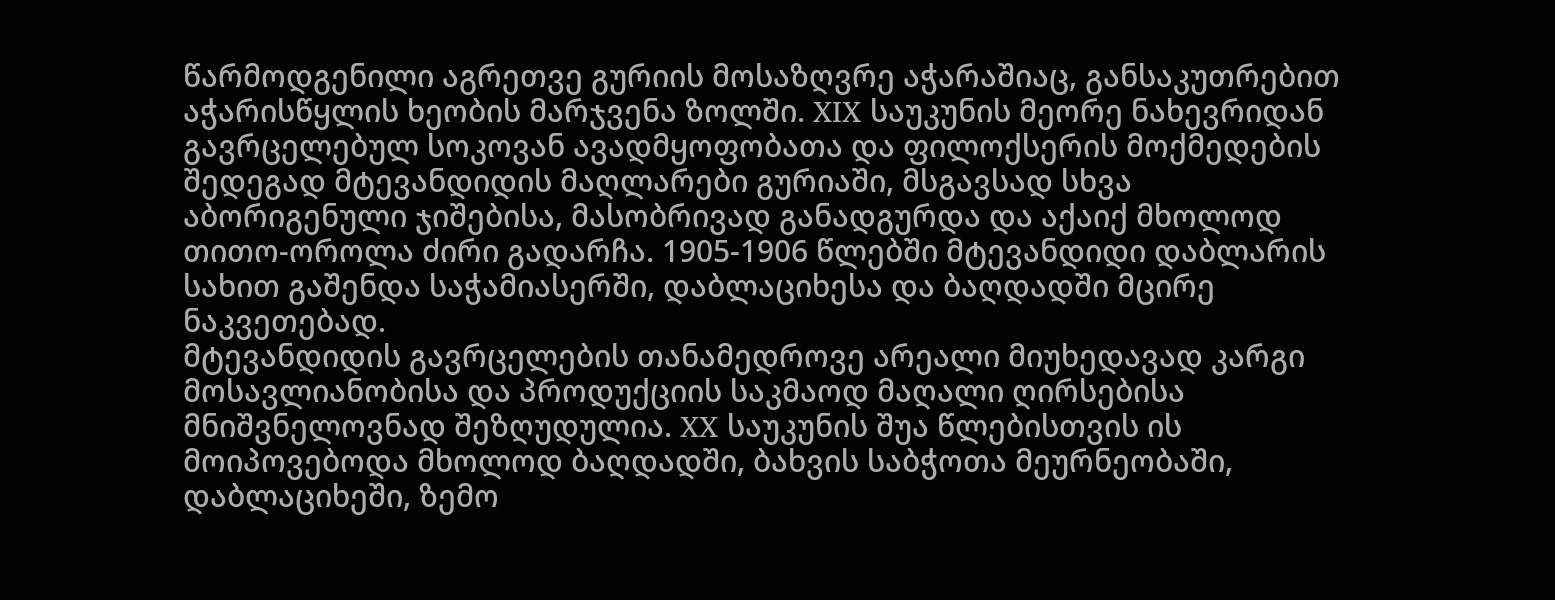წარმოდგენილი აგრეთვე გურიის მოსაზღვრე აჭარაშიაც, განსაკუთრებით აჭარისწყლის ხეობის მარჯვენა ზოლში. XIX საუკუნის მეორე ნახევრიდან გავრცელებულ სოკოვან ავადმყოფობათა და ფილოქსერის მოქმედების შედეგად მტევანდიდის მაღლარები გურიაში, მსგავსად სხვა აბორიგენული ჯიშებისა, მასობრივად განადგურდა და აქაიქ მხოლოდ თითო-ოროლა ძირი გადარჩა. 1905-1906 წლებში მტევანდიდი დაბლარის სახით გაშენდა საჭამიასერში, დაბლაციხესა და ბაღდადში მცირე ნაკვეთებად.
მტევანდიდის გავრცელების თანამედროვე არეალი მიუხედავად კარგი მოსავლიანობისა და პროდუქციის საკმაოდ მაღალი ღირსებისა მნიშვნელოვნად შეზღუდულია. XX საუკუნის შუა წლებისთვის ის მოიპოვებოდა მხოლოდ ბაღდადში, ბახვის საბჭოთა მეურნეობაში, დაბლაციხეში, ზემო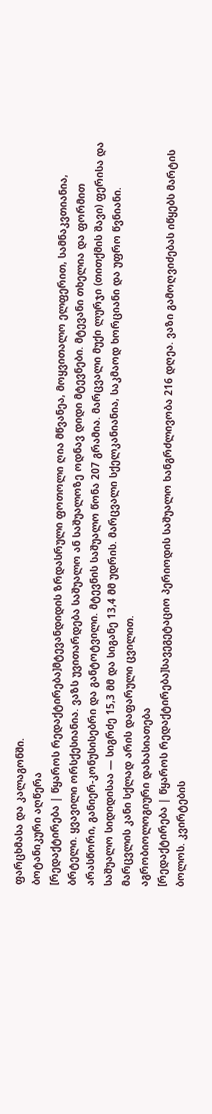ფარცხმასა და კალაგონში.
ბოტანიკური აღწერა
[რედაქტირება | წყაროს რედაქტირება]მტევანდიდის ზრდასრული ფოთოლი ღია მწვანეა, მოყვითალო ელფერით, სამნაკვთიანია, ბრტელი. ყვავილი ორსქესიანია. ვაზს უვითარდება საშუალო ან საშუალოზე ოდნავ დიდი მტევნები. მტევანი თხელია და ფორმით არასწორი, განიერ-კონუსისებრი და განტოტვილი. მტევნის საშუალო წონა 207 გრამია. მარცვალი მუქი ლურჯი (თითქმის შავი) ფერისა და საშუალო სიდიდისაა ― სიგრძე 15,3 მმ და სიგანე 13,4 მმ უდრის. მარცვალი სქელკანიანია, საკმაოდ ხორციანი და უფრო წვნიანი. მარცვლის კანი სქლად არის დაფარული ცვილით.
აგრობიოლოგიური დახასიათება
[რედაქტირება | წყაროს რედაქტირება]სავეგეტაციო პერიოდის საშუალო ხანგრძლივობა 216 დღეა. ვაზი გამოღვიძებას იწყებს მარტის ბოლოს. კვირტების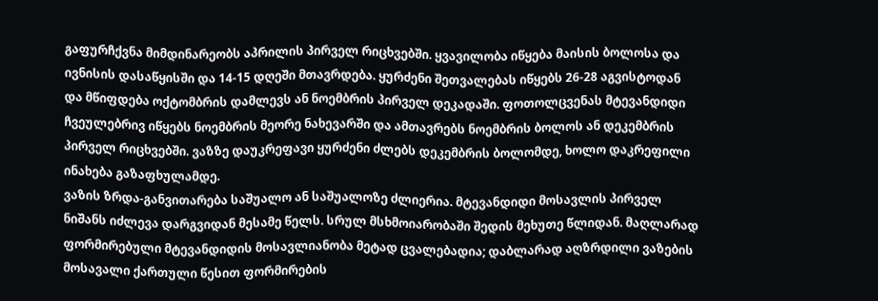გაფურჩქვნა მიმდინარეობს აპრილის პირველ რიცხვებში. ყვავილობა იწყება მაისის ბოლოსა და ივნისის დასაწყისში და 14-15 დღეში მთავრდება. ყურძენი შეთვალებას იწყებს 26-28 აგვისტოდან და მწიფდება ოქტომბრის დამლევს ან ნოემბრის პირველ დეკადაში. ფოთოლცვენას მტევანდიდი ჩვეულებრივ იწყებს ნოემბრის მეორე ნახევარში და ამთავრებს ნოემბრის ბოლოს ან დეკემბრის პირველ რიცხვებში. ვაზზე დაუკრეფავი ყურძენი ძლებს დეკემბრის ბოლომდე, ხოლო დაკრეფილი ინახება გაზაფხულამდე.
ვაზის ზრდა-განვითარება საშუალო ან საშუალოზე ძლიერია. მტევანდიდი მოსავლის პირველ ნიშანს იძლევა დარგვიდან მესამე წელს. სრულ მსხმოიარობაში შედის მეხუთე წლიდან. მაღლარად ფორმირებული მტევანდიდის მოსავლიანობა მეტად ცვალებადია; დაბლარად აღზრდილი ვაზების მოსავალი ქართული წესით ფორმირების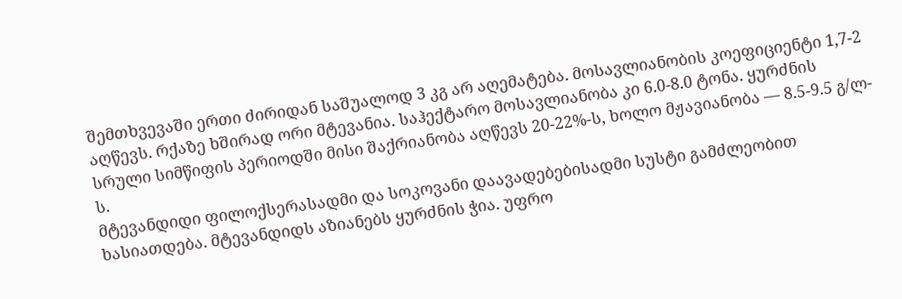შემთხვევაში ერთი ძირიდან საშუალოდ 3 კგ არ აღემატება. მოსავლიანობის კოეფიციენტი 1,7-2 აღწევს. რქაზე ხშირად ორი მტევანია. საჰექტარო მოსავლიანობა კი 6.0-8.0 ტონა. ყურძნის სრული სიმწიფის პერიოდში მისი შაქრიანობა აღწევს 20-22%-ს, ხოლო მჟავიანობა — 8.5-9.5 გ/ლ-ს.
მტევანდიდი ფილოქსერასადმი და სოკოვანი დაავადებებისადმი სუსტი გამძლეობით ხასიათდება. მტევანდიდს აზიანებს ყურძნის ჭია. უფრო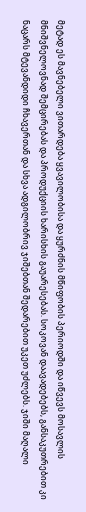მეტად ეს მავნებელი ვითარდება ყვავილობისა და ყურძნის მწიფობის პერიოდში და იწვევს მოსავლის მნიშვნელოვნად შემცირებას და პროდუქციის ხარისხის გაუარესებას. სოკოვან დაავადებებს, განსაკუთრებით კი ნაცარს მტევანდიდი ჩხავერთან და სხვა ადგილობრივ ჯიშებთან შედარებით უკეთ უძლებს. ჯიში მაღალი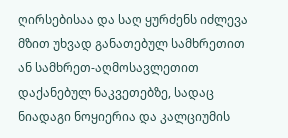ღირსებისაა და საღ ყურძენს იძლევა მზით უხვად განათებულ სამხრეთით ან სამხრეთ-აღმოსავლეთით დაქანებულ ნაკვეთებზე, სადაც ნიადაგი ნოყიერია და კალციუმის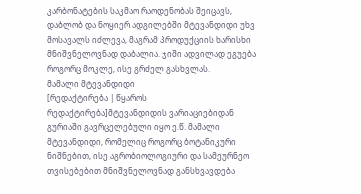კარბონატების საკმაო რაოდენობას შეიცავს, დაბლობ და ნოყიერ ადგილებში მტევანდიდი უხვ მოსავალს იძლევა, მაგრამ პროდუქციის ხარისხი მნიშვნელოვნად დაბალია. ჯიში ადვილად ეგუება როგორც მოკლე, ისე გრძელ გასხვლას.
მამალი მტევანდიდი
[რედაქტირება | წყაროს რედაქტირება]მტევანდიდის ვარიაციებიდან გურიაში გავრცელებული იყო ე.წ. მამალი მტევანდიდი, რომელიც როგორც ბოტანიკური ნიშნებით, ისე აგრობიოლოგიური და სამეურნეო თვისებებით მნიშვნელოვნად განსხვავდება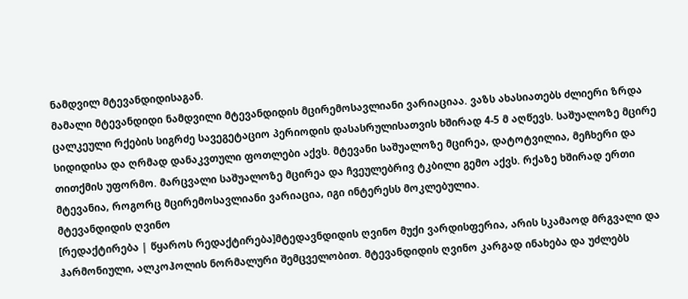ნამდვილ მტევანდიდისაგან.
მამალი მტევანდიდი ნამდვილი მტევანდიდის მცირემოსავლიანი ვარიაციაა. ვაზს ახასიათებს ძლიერი ზრდა ცალკეული რქების სიგრძე სავეგეტაციო პერიოდის დასასრულისათვის ხშირად 4-5 მ აღწევს. საშუალოზე მცირე სიდიდისა და ღრმად დანაკვთული ფოთლები აქვს. მტევანი საშუალოზე მცირეა, დატოტვილია, მეჩხერი და თითქმის უფორმო. მარცვალი საშუალოზე მცირეა და ჩვეულებრივ ტკბილი გემო აქვს. რქაზე ხშირად ერთი მტევანია, როგორც მცირემოსავლიანი ვარიაცია, იგი ინტერესს მოკლებულია.
მტევანდიდის ღვინო
[რედაქტირება | წყაროს რედაქტირება]მტედავნდიდის ღვინო მუქი ვარდისფერია, არის სკამაოდ მრგვალი და ჰარმონიული, ალკოჰოლის ნორმალური შემცველობით. მტევანდიდის ღვინო კარგად ინახება და უძლებს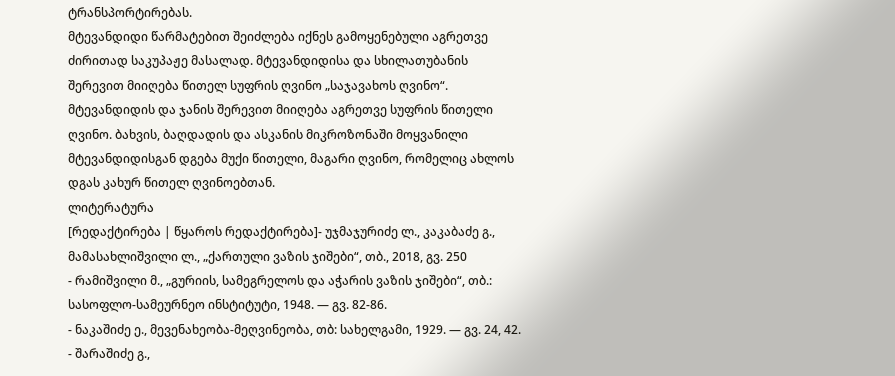ტრანსპორტირებას.
მტევანდიდი წარმატებით შეიძლება იქნეს გამოყენებული აგრეთვე ძირითად საკუპაჟე მასალად. მტევანდიდისა და სხილათუბანის შერევით მიიღება წითელ სუფრის ღვინო „საჯავახოს ღვინო“. მტევანდიდის და ჯანის შერევით მიიღება აგრეთვე სუფრის წითელი ღვინო. ბახვის, ბაღდადის და ასკანის მიკროზონაში მოყვანილი მტევანდიდისგან დგება მუქი წითელი, მაგარი ღვინო, რომელიც ახლოს დგას კახურ წითელ ღვინოებთან.
ლიტერატურა
[რედაქტირება | წყაროს რედაქტირება]- უჯმაჯურიძე ლ., კაკაბაძე გ., მამასახლიშვილი ლ., „ქართული ვაზის ჯიშები“, თბ., 2018, გვ. 250
- რამიშვილი მ., „გურიის, სამეგრელოს და აჭარის ვაზის ჯიშები“, თბ.: სასოფლო-სამეურნეო ინსტიტუტი, 1948. — გვ. 82-86.
- ნაკაშიძე ე., მევენახეობა-მეღვინეობა, თბ: სახელგამი, 1929. — გვ. 24, 42.
- შარაშიძე გ.,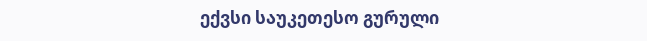ექვსი საუკეთესო გურული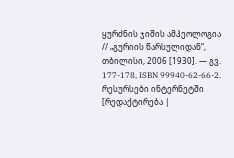ყურძნის ჯიშის ამპეოლოგია // „გურიის წარსულიდან“, თბილისი, 2006 [1930]. — გვ. 177-178, ISBN 99940-62-66-2.
რესურსები ინტერნეტში
[რედაქტირება |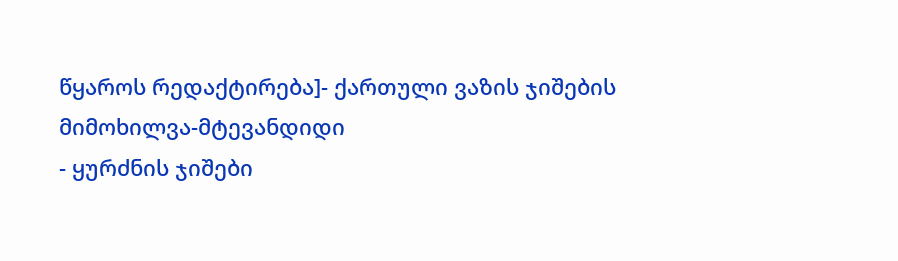წყაროს რედაქტირება]- ქართული ვაზის ჯიშების მიმოხილვა-მტევანდიდი
- ყურძნის ჯიშები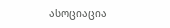ასოციაცია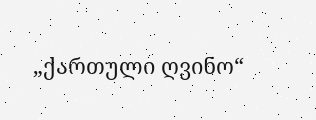„ქართული ღვინო“